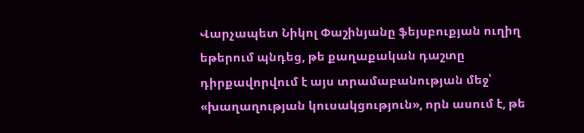Վարչապետ Նիկոլ Փաշինյանը ֆեյսբուքյան ուղիղ եթերում պնդեց, թե քաղաքական դաշտը դիրքավորվում է այս տրամաբանության մեջ՝ «խաղաղության կուսակցություն», որն ասում է, թե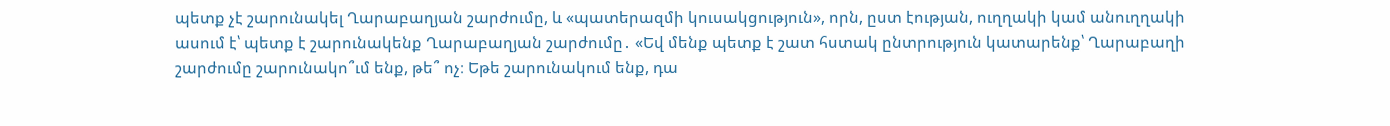պետք չէ շարունակել Ղարաբաղյան շարժումը, և «պատերազմի կուսակցություն», որն, ըստ էության, ուղղակի կամ անուղղակի ասում է՝ պետք է շարունակենք Ղարաբաղյան շարժումը․ «Եվ մենք պետք է շատ հստակ ընտրություն կատարենք՝ Ղարաբաղի շարժումը շարունակո՞ւմ ենք, թե՞ ոչ։ Եթե շարունակում ենք, դա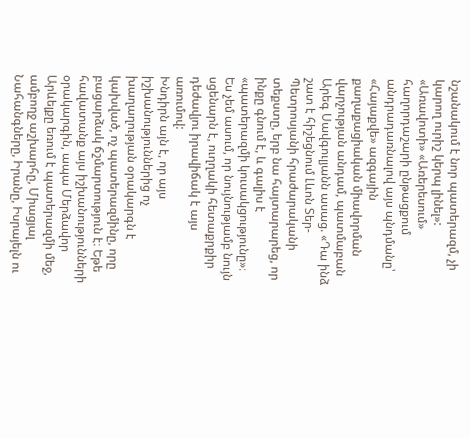նշանակում է նոր պատերազմ, չի կարող ուրիշ կերպ լինել»:
«Առավոտի» «Առերեսում» հաղորդաշարի ընթացքում անդրադառնալով այս պնդմանը՝ «Հայաքվե» ազգային քաղաքացիական միավորման վարչության անդամ, պատմաբան Արեգ Սավգուլյանն ասաց. «Դա ինձ շատ է հիշեցնում Լևոն Տեր-Պետրոսյանի հրաժարականի տեքստը, երբ նա հայտարարեց, որ ինքը գնում է, և գալիս է «պատերազմի կուսակցությունը»։ Ես չեմ ասում, որ նույնությամբ նույն սցենարն է, ուղղակի հետաքրքիր դեժավյու իրավիճակ է այս առումով:
Խնդիրն այն է, որ այս իշխանություններից ոչ խաղաղության օրակարգն է կախված, ոչ պատերազմինը, որը բացարձակ ճշմարտություն է։ Եթե հավատանք այս իշխանությունների օրակարգին, ապա Մերձավոր Արևելքը եռում է պատերազմի մեջ, ամբողջ աշխարհը, Միացյալ Նահանգները, Իրանը, Իսրայելն ու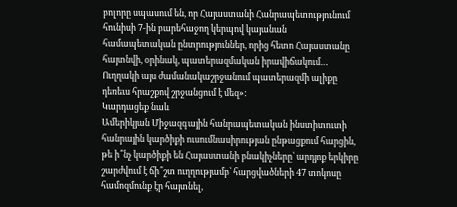բոլորը սպասում են, որ Հայաստանի Հանրապետությունում հունիսի 7-ին բարեհաջող կերպով կայանան համապետական ընտրություններ, որից հետո Հայաստանը հայտնվի, օրինակ, պատերազմական իրավիճակում… Ուղղակի այս ժամանակաշրջանում պատերազմի ալիքը դեռեւս հրաշքով շրջանցում է մեզ»:
Կարդացեք նաև
Ամերիկյան Միջազգային հանրապետական ինստիտուտի հանրային կարծիքի ուսումնասիրության ընթացքում հարցին, թե ի՞նչ կարծիքի են Հայաստանի բնակիչները՝ արդյոք երկիրը շարժվում է ճի՞շտ ուղղությամբ՝ հարցվածների 47 տոկոսը համոզմունք էր հայտնել,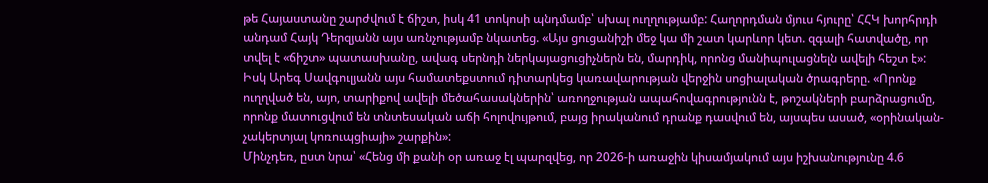թե Հայաստանը շարժվում է ճիշտ, իսկ 41 տոկոսի պնդմամբ՝ սխալ ուղղությամբ: Հաղորդման մյուս հյուրը՝ ՀՀԿ խորհրդի անդամ Հայկ Դերզյանն այս առնչությամբ նկատեց. «Այս ցուցանիշի մեջ կա մի շատ կարևոր կետ. զգալի հատվածը, որ տվել է «ճիշտ» պատասխանը, ավագ սերնդի ներկայացուցիչներն են, մարդիկ, որոնց մանիպուլացնելն ավելի հեշտ է»:
Իսկ Արեգ Սավգուլյանն այս համատեքստում դիտարկեց կառավարության վերջին սոցիալական ծրագրերը. «Որոնք ուղղված են, այո, տարիքով ավելի մեծահասակներին՝ առողջության ապահովագրությունն է, թոշակների բարձրացումը, որոնք մատուցվում են տնտեսական աճի հոլովույթում, բայց իրականում դրանք դասվում են, այսպես ասած, «օրինական-չակերտյալ կոռուպցիայի» շարքին»:
Մինչդեռ, ըստ նրա՝ «Հենց մի քանի օր առաջ էլ պարզվեց, որ 2026-ի առաջին կիսամյակում այս իշխանությունը 4.6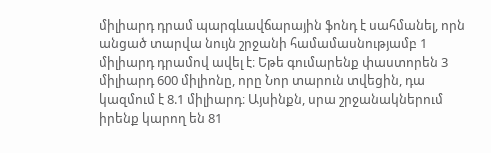միլիարդ դրամ պարգևավճարային ֆոնդ է սահմանել, որն անցած տարվա նույն շրջանի համամասնությամբ 1 միլիարդ դրամով ավել է։ Եթե գումարենք փաստորեն 3 միլիարդ 600 միլիոնը, որը Նոր տարուն տվեցին, դա կազմում է 8.1 միլիարդ։ Այսինքն, սրա շրջանակներում իրենք կարող են 81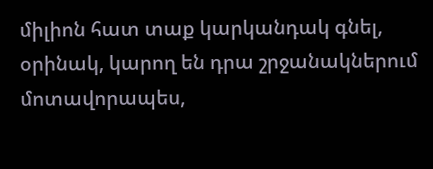միլիոն հատ տաք կարկանդակ գնել, օրինակ, կարող են դրա շրջանակներում մոտավորապես,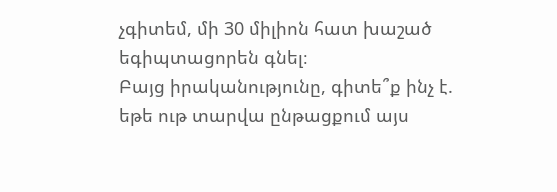չգիտեմ, մի 30 միլիոն հատ խաշած եգիպտացորեն գնել։
Բայց իրականությունը, գիտե՞ք ինչ է. եթե ութ տարվա ընթացքում այս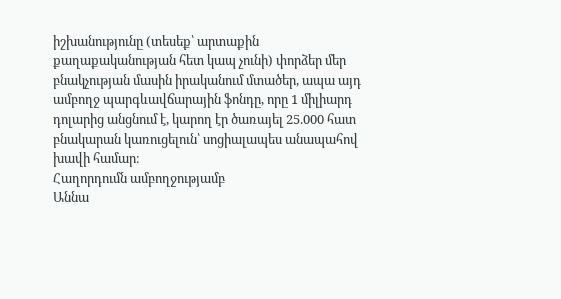իշխանությունը (տեսեք՝ արտաքին քաղաքականության հետ կապ չունի) փորձեր մեր բնակչության մասին իրականում մտածեր, ապա այդ ամբողջ պարգևավճարային ֆոնդը, որը 1 միլիարդ դոլարից անցնում է, կարող էր ծառայել 25.000 հատ բնակարան կառուցելուն՝ սոցիալապես անապահով խավի համար։
Հաղորդումն ամբողջությամբ
Աննա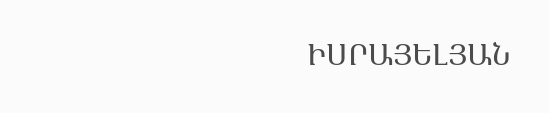ԻՍՐԱՅԵԼՅԱՆ